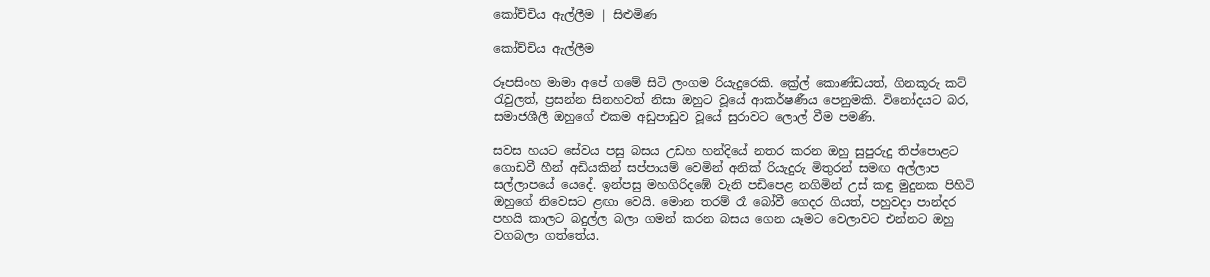කෝච්චිය ඇල්ලීම | සිළුමිණ

කෝච්චිය ඇල්ලීම

රූපසිංහ මාමා අපේ ගමේ සිටි ලංගම රියැදුරෙකි. ක්‍රේල් කොණ්ඩයත්, ගිනකූරු කට් රැවුලත්, ප්‍රසන්න සිනහවත් නිසා ඔහුට වූයේ ආකර්ෂණීය පෙනුමකි. විනෝදයට බර, සමාජශීලී ඔහුගේ එකම අඩුපාඩුව වූයේ සුරාවට ලොල් වීම පමණි.

සවස හයට සේවය පසු බසය උඩහ හන්දියේ නතර කරන ඔහු සුපුරුදු තිප්පොළට ගොඩවී හීන් අඩියකින් සප්පායම් වෙමින් අනික් රියැදුරු මිතුරන් සමඟ අල්ලාප සල්ලාපයේ යෙදේ. ඉන්පසු මහගිරිදඹේ වැනි පඩිපෙළ නගිමින් උස් කඳු මුදුනක පිහිටි ඔහුගේ නිවෙසට ළඟා වෙයි. මොන තරම් රෑ බෝවී ගෙදර ගියත්, පහුවදා පාන්දර පහයි කාලට බදුල්ල බලා ගමන් කරන බසය ගෙන යෑමට වෙලාවට එන්නට ඔහු වගබලා ගත්තේය.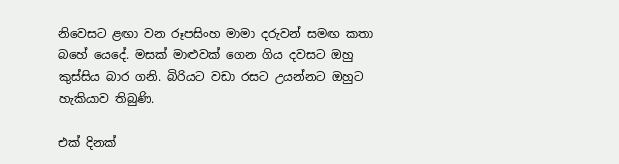නිවෙසට ළඟා වන රූපසිංහ මාමා දරුවන් සමඟ කතා බහේ යෙදේ. මසක් මාළුවක් ගෙන ගිය දවසට ඔහු කුස්සිය බාර ගනි. බිරියට වඩා රසට උයන්නට ඔහුට හැකියාව තිබුණි.

එක් දිනක්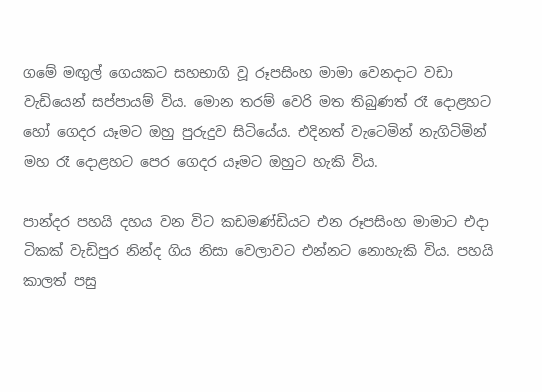ගමේ මඟුල් ගෙයකට සහභාගි වූ රූපසිංහ මාමා වෙනදාට වඩා වැඩියෙන් සප්පායම් විය. මොන තරම් වෙරි මත තිබුණත් රෑ දොළහට හෝ ගෙදර යෑමට ඔහු පුරුදුව සිටියේය. එදිනත් වැටෙමින් නැගිටිමින් මහ රෑ දොළහට පෙර ගෙදර යෑමට ඔහුට හැකි විය.

පාන්දර පහයි දහය වන විට කඩමණ්ඩියට එන රූපසිංහ මාමාට එදා ටිකක් වැඩිපුර නින්ද ගිය නිසා වෙලාවට එන්නට නොහැකි විය. පහයි කාලත් පසු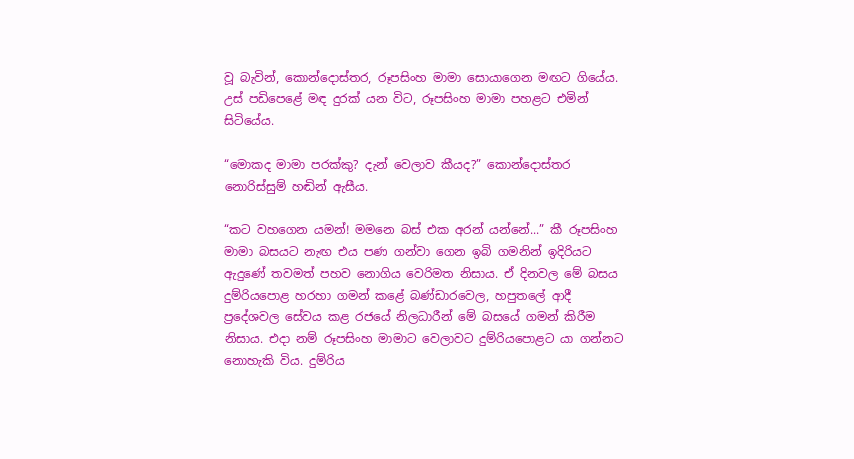වූ බැවින්, කොන්දොස්තර, රූපසිංහ මාමා සොයාගෙන මඟට ගියේය. උස් පඩිපෙළේ මඳ දුරක් යන විට, රූපසිංහ මාමා පහළට එමින් සිටියේය.

“මොකද මාමා පරක්කු? දැන් වෙලාව කීයද?” කොන්දොස්තර නොරිස්සුම් හඬින් ඇසීය.

“කට වහගෙන යමන්! මමනෙ බස් එක අරන් යන්නේ...” කී රූපසිංහ මාමා බසයට නැඟ එය පණ ගන්වා ගෙන ඉබි ගමනින් ඉදිරියට ඇදුණේ තවමත් පහව නොගිය වෙරිමත නිසාය. ඒ දිනවල මේ බසය දුම්රියපොළ හරහා ගමන් කළේ බණ්ඩාරවෙල, හපුතලේ ආදී ප්‍රදේශවල සේවය කළ රජයේ නිලධාරීන් මේ බසයේ ගමන් කිරීම නිසාය. එදා නම් රූපසිංහ මාමාට වෙලාවට දුම්රියපොළට යා ගන්නට නොහැකි විය. දුම්රිය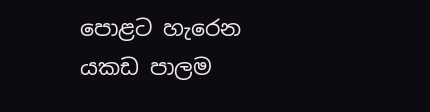පොළට හැරෙන යකඩ පාලම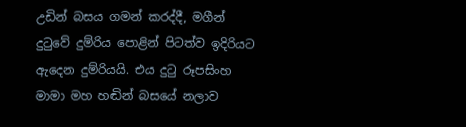උඩින් බසය ගමන් කරද්දී, මගීන් දුටුවේ දුම්රිය පොළින් පිටත්ව ඉදිරියට ඇදෙන දුම්රියයි. එය දුටු රූපසිංහ මාමා මහ හඬින් බසයේ නලාව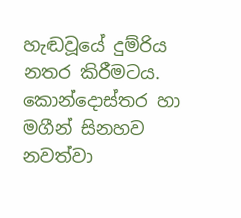හැඬවූයේ දුම්රිය නතර කිරීමටය. කොන්දොස්තර හා මගීන් සිනහව නවත්වා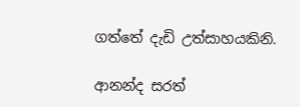ගත්තේ දැඩි උත්සාහයකිනි.

ආනන්ද සරත්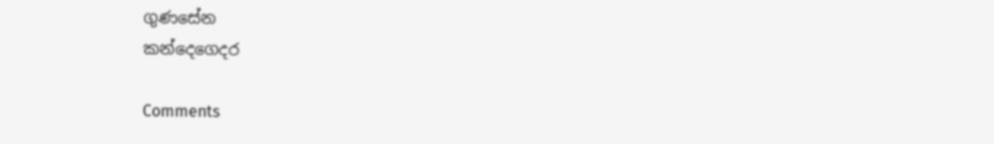ගුණසේන
කන්දෙගෙදර

Comments